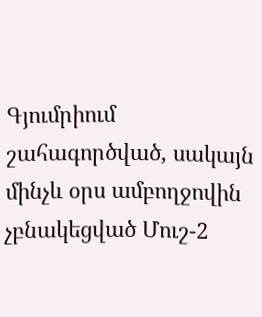Գյումրիում շահագործված, սակայն մինչև օրս ամբողջովին չբնակեցված Մուշ-2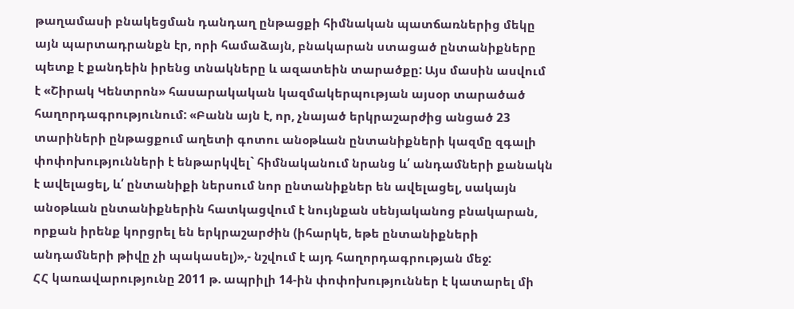թաղամասի բնակեցման դանդաղ ընթացքի հիմնական պատճառներից մեկը այն պարտադրանքն էր, որի համաձայն, բնակարան ստացած ընտանիքները պետք է քանդեին իրենց տնակները և ազատեին տարածքը: Այս մասին ասվում է «Շիրակ Կենտրոն» հասարակական կազմակերպության այսօր տարածած հաղորդագրությունում: «Բանն այն է, որ, չնայած երկրաշարժից անցած 23 տարիների ընթացքում աղետի գոտու անօթևան ընտանիքների կազմը զգալի փոփոխությունների է ենթարկվել` հիմնականում նրանց և՛ անդամների քանակն է ավելացել, և՛ ընտանիքի ներսում նոր ընտանիքներ են ավելացել, սակայն անօթևան ընտանիքներին հատկացվում է նույնքան սենյականոց բնակարան, որքան իրենք կորցրել են երկրաշարժին (իհարկե, եթե ընտանիքների անդամների թիվը չի պակասել)»,- նշվում է այդ հաղորդագրության մեջ:
ՀՀ կառավարությունը 2011 թ. ապրիլի 14-ին փոփոխություններ է կատարել մի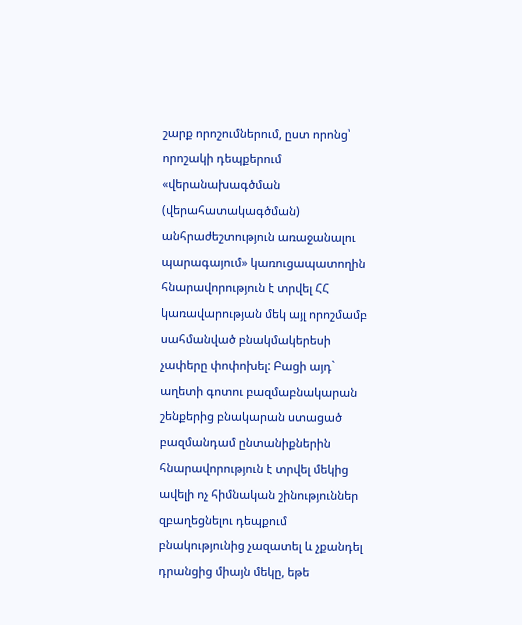շարք որոշումներում, ըստ որոնց՝ որոշակի դեպքերում «վերանախագծման (վերահատակագծման) անհրաժեշտություն առաջանալու պարագայում» կառուցապատողին հնարավորություն է տրվել ՀՀ կառավարության մեկ այլ որոշմամբ սահմանված բնակմակերեսի չափերը փոփոխել: Բացի այդ` աղետի գոտու բազմաբնակարան շենքերից բնակարան ստացած բազմանդամ ընտանիքներին հնարավորություն է տրվել մեկից ավելի ոչ հիմնական շինություններ զբաղեցնելու դեպքում բնակությունից չազատել և չքանդել դրանցից միայն մեկը, եթե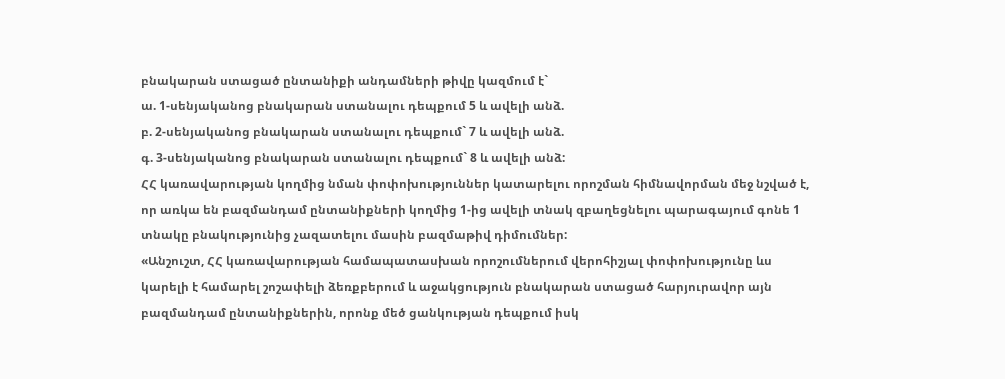բնակարան ստացած ընտանիքի անդամների թիվը կազմում է`
ա. 1-սենյականոց բնակարան ստանալու դեպքում 5 և ավելի անձ.
բ. 2-սենյականոց բնակարան ստանալու դեպքում` 7 և ավելի անձ.
գ. 3-սենյականոց բնակարան ստանալու դեպքում` 8 և ավելի անձ:
ՀՀ կառավարության կողմից նման փոփոխություններ կատարելու որոշման հիմնավորման մեջ նշված է, որ առկա են բազմանդամ ընտանիքների կողմից 1-ից ավելի տնակ զբաղեցնելու պարագայում գոնե 1 տնակը բնակությունից չազատելու մասին բազմաթիվ դիմումներ:
«Անշուշտ, ՀՀ կառավարության համապատասխան որոշումներում վերոհիշյալ փոփոխությունը ևս կարելի է համարել շոշափելի ձեռքբերում և աջակցություն բնակարան ստացած հարյուրավոր այն բազմանդամ ընտանիքներին, որոնք մեծ ցանկության դեպքում իսկ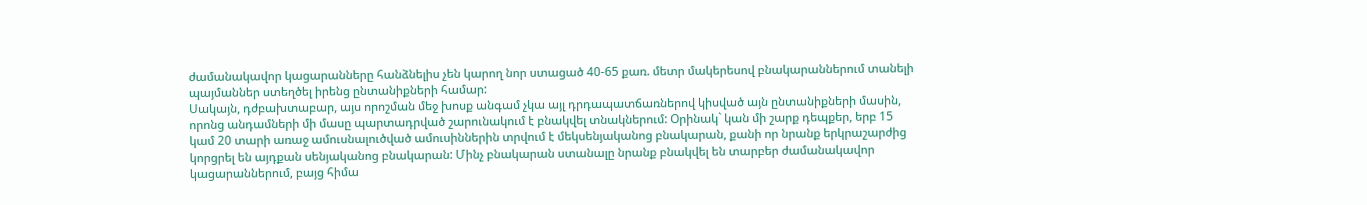ժամանակավոր կացարանները հանձնելիս չեն կարող նոր ստացած 40-65 քառ. մետր մակերեսով բնակարաններում տանելի պայմաններ ստեղծել իրենց ընտանիքների համար:
Սակայն, դժբախտաբար, այս որոշման մեջ խոսք անգամ չկա այլ դրդապատճառներով կիսված այն ընտանիքների մասին, որոնց անդամների մի մասը պարտադրված շարունակում է բնակվել տնակներում: Օրինակ` կան մի շարք դեպքեր, երբ 15 կամ 20 տարի առաջ ամուսնալուծված ամուսիններին տրվում է մեկսենյականոց բնակարան, քանի որ նրանք երկրաշարժից կորցրել են այդքան սենյականոց բնակարան: Մինչ բնակարան ստանալը նրանք բնակվել են տարբեր ժամանակավոր կացարաններում, բայց հիմա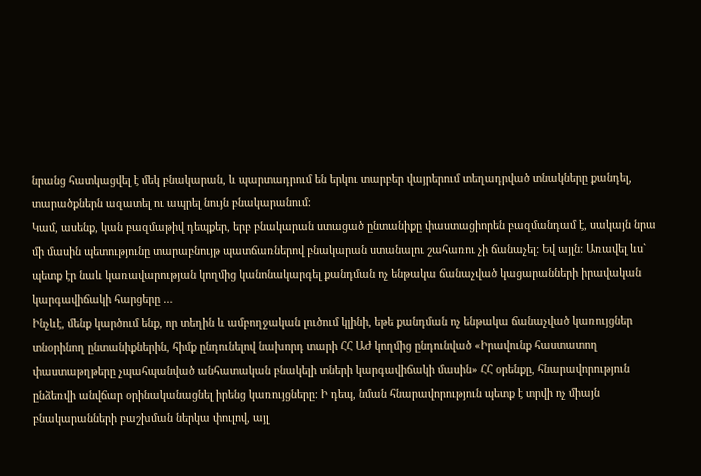նրանց հատկացվել է մեկ բնակարան, և պարտադրում են երկու տարբեր վայրերում տեղադրված տնակները քանդել, տարածքներն ազատել ու ապրել նույն բնակարանում:
Կամ, ասենք, կան բազմաթիվ դեպքեր, երբ բնակարան ստացած ընտանիքը փաստացիորեն բազմանդամ է, սակայն նրա մի մասին պետությունը տարաբնույթ պատճառներով բնակարան ստանալու շահառու չի ճանաչել: Եվ այլն: Առավել ևս` պետք էր նաև կառավարության կողմից կանոնակարգել քանդման ոչ ենթակա ճանաչված կացարանների իրավական կարգավիճակի հարցերը …
Ինչևէ, մենք կարծում ենք, որ տեղին և ամբողջական լուծում կլինի, եթե քանդման ոչ ենթակա ճանաչված կառույցներ տնօրինող ընտանիքներին, հիմք ընդունելով նախորդ տարի ՀՀ ԱԺ կողմից ընդունված «Իրավունք հաստատող փաստաթղթերը չպահպանված անհատական բնակելի տների կարգավիճակի մասին» ՀՀ օրենքը, հնարավորություն ընձեռվի անվճար օրինականացնել իրենց կառույցները: Ի դեպ, նման հնարավորություն պետք է տրվի ոչ միայն բնակարանների բաշխման ներկա փուլով, այլ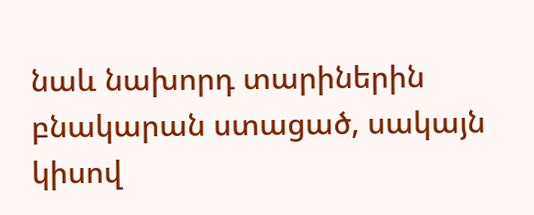նաև նախորդ տարիներին բնակարան ստացած, սակայն կիսով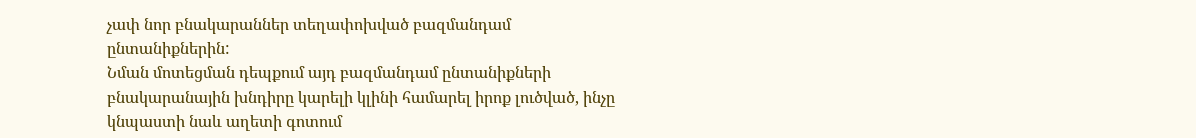չափ նոր բնակարաններ տեղափոխված բազմանդամ ընտանիքներին:
Նման մոտեցման դեպքում այդ բազմանդամ ընտանիքների բնակարանային խնդիրը կարելի կլինի համարել իրոք լուծված, ինչը կնպաստի նաև աղետի գոտում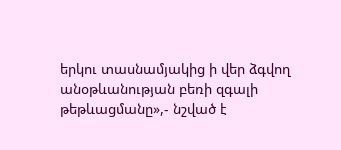երկու տասնամյակից ի վեր ձգվող անօթևանության բեռի զգալի թեթևացմանը»,- նշված է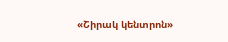«Շիրակ կենտրոն»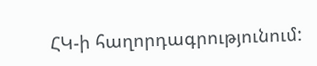ՀԿ-ի հաղորդագրությունում: